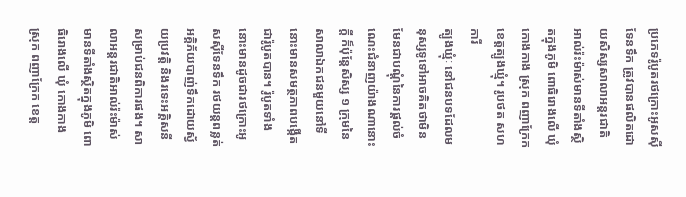ប្រភេទរ៉ូបូតរថក្រោះអូសស៊ីទែនទឹក ត្រូវបានផលិតដោយសិស្សសាលាអន្តរជាតិអាល់រ៉ះម៉ាស់មានទីតាំងស្ថិតក្នុងភូមិ ពោធិរោងលើ ឃុំ កោងកាង ស្រុក ពញាក្រែក ខេត្តត្បូងឃ្មុំ។ រូបថត សហការី
ត្បូងឃ្មុំៈ នៅជនបទដែលមនុស្សទូទៅអាចគិតថាមិនមែនជាបណ្តុំនៃការផ្តល់ចំណេះជំនាញយ៉ាងណានោះក្តី ក៏ប៉ុន្តែសិស្ស ១ ក្រុមនៃសាលាឯកជនមួយនៅទីនោះមានសមត្ថភាពបង្កើតជារ៉ូបូតបាន។ រ៉ូបូតទាំងនោះមានដូចជារថក្រោះអូសស៊ីទែនទឹក រថយន្តពន្លត់អគ្គិភ័យបាញ់ទឹកដោយស្វ័យប្រវត្តិ និងរទេះអគ្គិសនីសម្រាប់ជនពិការផង។ សាលាអន្តរជាតិអាល់រ៉ះម៉ាស់មានទីតាំងស្ថិតក្នុងភូមិ ពោធិរោងលើ ឃុំ កោងកាង ស្រុក ពញាក្រែក ខេត្ត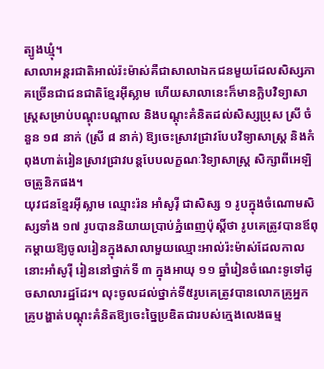ត្បូងឃ្មុំ។
សាលាអន្តរជាតិអាល់រ៉ះម៉ាស់គឺជាសាលាឯកជនមួយដែលសិស្សភាគច្រើនជាជនជាតិខ្មែរអ៊ីស្លាម ហើយសាលានេះក៏មានក្លិបវិទ្យាសាស្ត្រសម្រាប់បណ្តុះបណ្តាល និងបណ្តុះគំនិតដល់សិស្សប្រុស ស្រី ចំនួន ១៨ នាក់ (ស្រី ៨ នាក់) ឱ្យចេះស្រាវជ្រាវបែបវិទ្យាសាស្ត្រ និងកំពុងហាត់រៀនស្រាវជ្រាវបន្តបែបលក្ខណៈវិទ្យាសាស្ត្រ សិក្សាពីអេឡិចត្រូនិកផង។
យុវជនខ្មែរអ៊ីស្លាម ឈ្មោះរ៉ន អាំសូរ៉ី ជាសិស្ស ១ រូបក្នុងចំណោមសិស្សទាំង ១៧ រូបបាននិយាយប្រាប់ភ្នំពេញប៉ុស្តិ៍ថា រូបគេត្រូវបានឪពុកម្តាយឱ្យចូលរៀនក្នុងសាលាមួយឈ្មោះអាល់រ៉ះម៉ាស់ដែលកាលនោះអាំសូរ៉ី រៀននៅថ្នាក់ទី ៣ ក្នុងអាយុ ១១ ឆ្នាំរៀនចំណេះទូទៅដូចសាលារដ្ឋដែរ។ លុះចូលដល់ថ្នាក់ទី៥រូបគេត្រូវបានលោកគ្រូអ្នកគ្រូបង្ហាត់បណ្តុះគំនិតឱ្យចេះច្នៃប្រឌិតជារបស់ក្មេងលេងធម្ម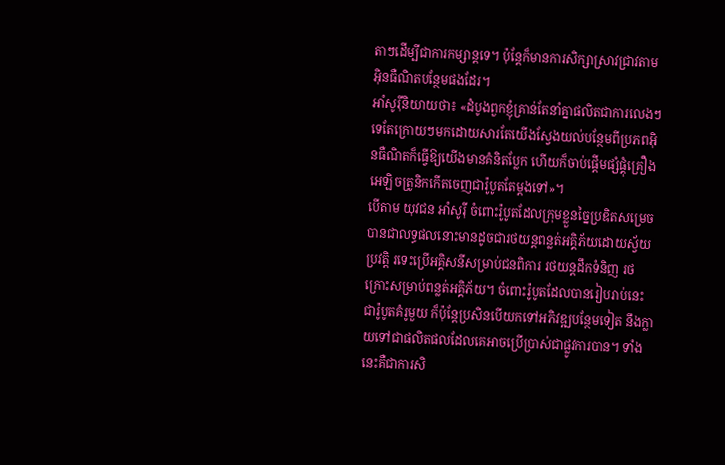តាៗដើម្បីជាការកម្សាន្តទេ។ ប៉ុន្តែក៏មានការសិក្សាស្រាវជ្រាវតាមអ៊ិនធឺណិតបន្ថែមផងដែរ។
អាំសូរ៉ីនិយាយថា៖ «ដំបូងពួកខ្ញុំគ្រាន់តែនាំគ្នាផលិតជាការលេងៗទេតែក្រោយៗមកដោយសារតែយើងស្វែងយល់បន្ថែមពីប្រភពអ៊ិនធឺណិតក៏ធ្វើឱ្យយើងមានគំនិតប្លែក ហើយក៏ចាប់ផ្តើមផ្សំផ្គុំគ្រឿងអេឡិចត្រូនិកកើតចេញជារ៉ូបូតតែម្តងទៅ»។
បើតាម យុវជន អាំសូរ៉ី ចំពោះរ៉ូបូតដែលក្រុមខ្លួនច្នៃប្រឌិតសម្រេចបានជាលទ្ធផលនោះមានដូចជារថយន្តពន្លត់អគ្គិភ័យដោយស្វ័យប្រវត្តិ រទេះប្រើអគ្គិសនីសម្រាប់ជនពិការ រថយន្តដឹកទំនិញ រថក្រោះសម្រាប់ពន្លត់អគ្គិភ័យ។ ចំពោះរ៉ូបូតដែលបានរៀបរាប់នេះជារ៉ូបូតគំរូមួយ ក៏ប៉ុន្តែប្រសិនបើយកទៅអភិវឌ្ឍបន្ថែមទៀត នឹងក្លាយទៅជាផលិតផលដែលគេអាចប្រើប្រាស់ជាផ្លូវការបាន។ ទាំងនេះគឺជាការសិ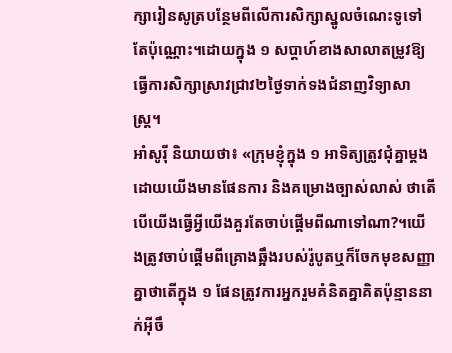ក្សារៀនសូត្របន្ថែមពីលើការសិក្សាស្នូលចំណេះទូទៅតែប៉ុណ្ណោះ។ដោយក្នុង ១ សប្តាហ៍ខាងសាលាតម្រូវឱ្យធ្វើការសិក្សាស្រាវជ្រាវ២ថ្ងៃទាក់ទងជំនាញវិទ្យាសាស្ត្រ។
អាំសូរ៉ី និយាយថា៖ «ក្រុមខ្ញុំក្នុង ១ អាទិត្យត្រូវជុំគ្នាម្តងដោយយើងមានផែនការ និងគម្រោងច្បាស់លាស់ ថាតើបើយើងធ្វើអ្វីយើងគួរតែចាប់ផ្តើមពីណាទៅណា?។យើងត្រូវចាប់ផ្តើមពីគ្រោងឆ្អឹងរបស់រ៉ូបូតឬក៏ចែកមុខសញ្ញាគ្នាថាតើក្នុង ១ ផែនត្រូវការអ្នករួមគំនិតគ្នាគិតប៉ុន្មាននាក់អ៊ីចឹ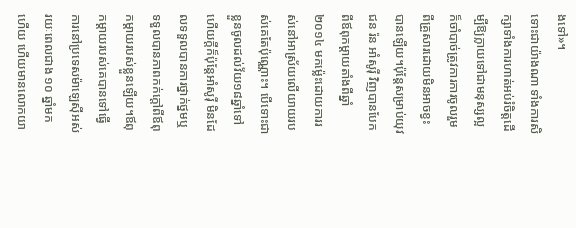ងទៅ»។
ទោះជាយ៉ាងណា ទាំងការសិក្សាទាំងការហាត់អប់រំចិត្តដើម្បីឱ្យក្លាយទៅជាមនុស្សល្អក៏ចាំបាច់ត្រូវការការចូលរួមពីគ្រួសារដោយមិនអាចខ្វះបានឡើយ។ប៉ុន្តែសម្រាប់យុវជន រ៉ន អាំសូរ៉ី វិញបានបែកពីឪពុកម្តាយតាំងពីឆ្នាំ ២០១៤ មកម្ល៉េះដោយការរស់នៅអាស្រ័យលើយាយរបស់គេតែប៉ុណ្ណោះ។ បើទោះជាខ្លួនចូលដល់វ័យ១៨ឆ្នាំទៅហើយក្តីក៏ប៉ុន្តែអាំសូរ៉ី មិនដែលទទួលបានការថ្នាក់ថ្នមឬទទួលបានភាពកក់ក្តៅពីឪពុកម្តាយរបស់ខ្លួនឡើយ។ឪពុកម្តាយរបស់គេបានទៅធ្វើការនៅប្រទេសម៉ាឡេស៊ីអស់រយៈពេលជាង ១០ ឆ្នាំមកហើយ ហើយមានលោកយា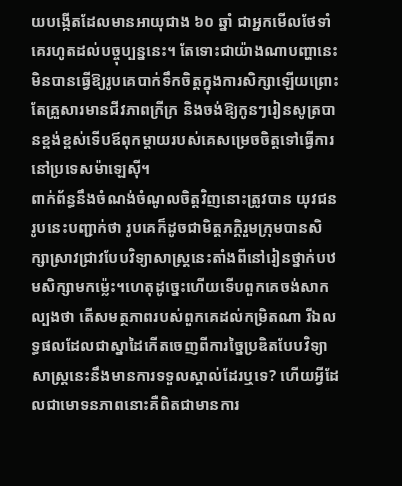យបង្កើតដែលមានអាយុជាង ៦០ ឆ្នាំ ជាអ្នកមើលថែទាំគេរហូតដល់បច្ចុប្បន្ននេះ។ តែទោះជាយ៉ាងណាបញ្ហានេះមិនបានធ្វើឱ្យរូបគេបាក់ទឹកចិត្តក្នុងការសិក្សាឡើយព្រោះតែគ្រួសារមានជីវភាពក្រីក្រ និងចង់ឱ្យកូនៗរៀនសូត្របានខ្ពង់ខ្ពស់ទើបឪពុកម្តាយរបស់គេសម្រេចចិត្តទៅធ្វើការនៅប្រទេសម៉ាឡេស៊ី។
ពាក់ព័ន្ធនឹងចំណង់ចំណូលចិត្តវិញនោះត្រូវបាន យុវជនរូបនេះបញ្ជាក់ថា រូបគេក៏ដូចជាមិត្តភក្ដិរួមក្រុមបានសិក្សាស្រាវជ្រាវបែបវិទ្យាសាស្ត្រនេះតាំងពីនៅរៀនថ្នាក់បឋមសិក្សាមកម្ល៉េះ។ហេតុដូច្នេះហើយទើបពួកគេចង់សាកល្បងថា តើសមត្ថភាពរបស់ពួកគេដល់កម្រិតណា រីឯលទ្ធផលដែលជាស្នាដៃកើតចេញពីការច្នៃប្រឌិតបែបវិទ្យាសាស្ត្រនេះនឹងមានការទទួលស្គាល់ដែរឬទេ? ហើយអ្វីដែលជាមោទនភាពនោះគឺពិតជាមានការ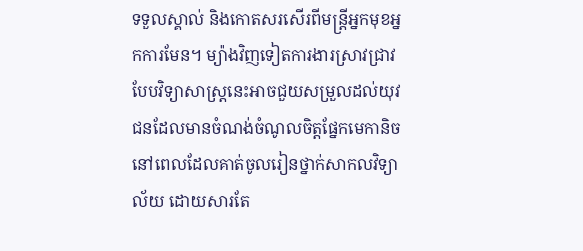ទទួលស្គាល់ និងកោតសរសើរពីមន្ត្រីអ្នកមុខអ្នកការមែន។ ម្យ៉ាងវិញទៀតការងារស្រាវជ្រាវបែបវិទ្យាសាស្ត្រនេះអាចជួយសម្រួលដល់យុវជនដែលមានចំណង់ចំណូលចិត្តផ្នែកមេកានិចនៅពេលដែលគាត់ចូលរៀនថ្នាក់សាកលវិទ្យាល័យ ដោយសារតែ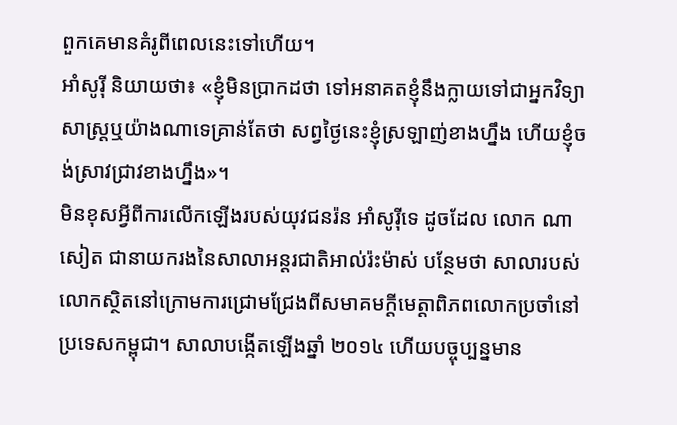ពួកគេមានគំរូពីពេលនេះទៅហើយ។
អាំសូរ៉ី និយាយថា៖ «ខ្ញុំមិនប្រាកដថា ទៅអនាគតខ្ញុំនឹងក្លាយទៅជាអ្នកវិទ្យាសាស្ត្រឬយ៉ាងណាទេគ្រាន់តែថា សព្វថ្ងៃនេះខ្ញុំស្រឡាញ់ខាងហ្នឹង ហើយខ្ញុំចង់ស្រាវជ្រាវខាងហ្នឹង»។
មិនខុសអ្វីពីការលើកឡើងរបស់យុវជនរ៉ន អាំសូរ៉ីទេ ដូចដែល លោក ណា សៀត ជានាយករងនៃសាលាអន្តរជាតិអាល់រ៉ះម៉ាស់ បន្ថែមថា សាលារបស់លោកស្ថិតនៅក្រោមការជ្រោមជ្រែងពីសមាគមក្តីមេត្តាពិភពលោកប្រចាំនៅប្រទេសកម្ពុជា។ សាលាបង្កើតឡើងឆ្នាំ ២០១៤ ហើយបច្ចុប្បន្នមាន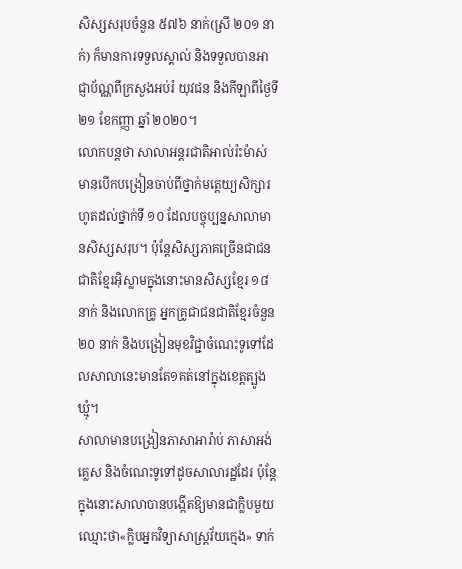សិស្សសរុបចំនួន ៥៧៦ នាក់(ស្រី ២០១ នាក់) ក៏មានការទទួលស្គាល់ និងទទួលបានអាជ្ញាប័ណ្ណពីក្រសួងអប់រំ យុវជន និងកីឡាពីថ្ងៃទី ២១ ខែកញ្ញា ឆ្នាំ ២០២០។
លោកបន្តថា សាលាអន្តរជាតិអាល់រ៉ះម៉ាស់ មានបើកបង្រៀនចាប់ពីថ្នាក់មត្តេយ្យសិក្សារហូតដល់ថ្នាក់ទី ១០ ដែលបច្ចុប្បន្នសាលាមានសិស្សសរុប។ ប៉ុន្តែសិស្សភាគច្រើនជាជនជាតិខ្មែរអ៊ិស្លាមក្នុងនោះមានសិស្សខ្មែរ ១៨ នាក់ និងលោកគ្រូ អ្នកគ្រូជាជនជាតិខ្មែរចំនួន ២០ នាក់ និងបង្រៀនមុខវិជ្ជាចំណេះទូទៅដែលសាលានេះមានតែ១គត់នៅក្នុងខេត្តត្បូងឃ្មុំ។
សាលាមានបង្រៀនភាសាអារ៉ាប់ ភាសាអង់គ្លេស និងចំណេះទូទៅដូចសាលារដ្ឋដែរ ប៉ុន្តែក្នុងនោះសាលាបានបង្កើតឱ្យមានជាក្លិបមួយឈ្មោះថា«ក្លិបអ្នកវិទ្យាសាស្ត្រវ័យក្មេង» ទាក់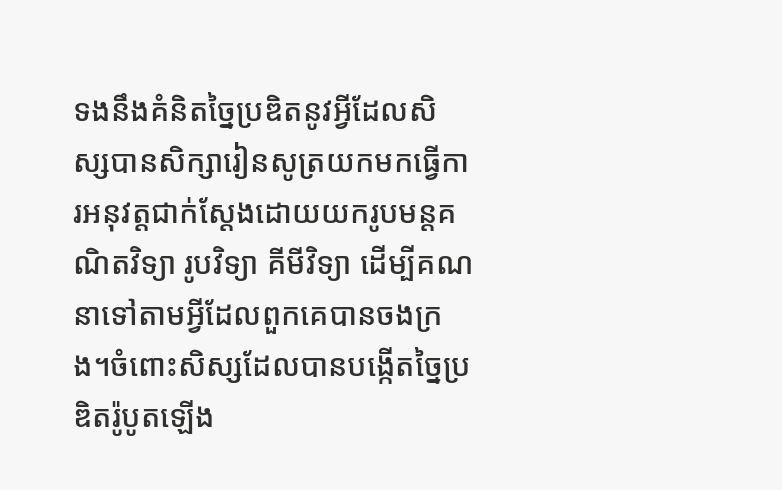ទងនឹងគំនិតច្នៃប្រឌិតនូវអ្វីដែលសិស្សបានសិក្សារៀនសូត្រយកមកធ្វើការអនុវត្តជាក់ស្តែងដោយយករូបមន្តគណិតវិទ្យា រូបវិទ្យា គីមីវិទ្យា ដើម្បីគណនាទៅតាមអ្វីដែលពួកគេបានចងក្រង។ចំពោះសិស្សដែលបានបង្កើតច្នៃប្រឌិតរ៉ូបូតឡើង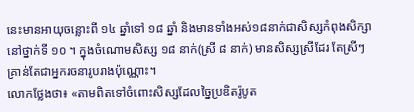នេះមានអាយុចន្លោះពី ១៤ ឆ្នាំទៅ ១៨ ឆ្នាំ និងមានទាំងអស់១៨នាក់ជាសិស្សកំពុងសិក្សានៅថ្នាក់ទី ១០ ។ ក្នុងចំណោមសិស្ស ១៨ នាក់(ស្រី ៨ នាក់) មានសិស្សស្រីដែរ តែស្រីៗគ្រាន់តែជាអ្នករចនារូបរាងប៉ុណ្ណោះ។
លោកថ្លែងថា៖ «តាមពិតទៅចំពោះសិស្សដែលច្នៃប្រឌិតរ៉ូបូត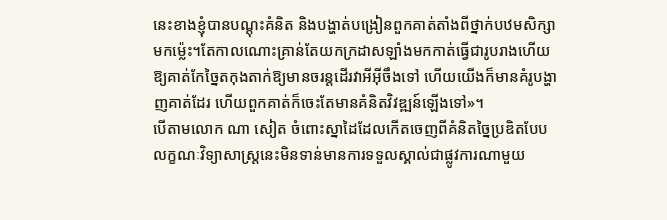នេះខាងខ្ញុំបានបណ្តុះគំនិត និងបង្ហាត់បង្រៀនពួកគាត់តាំងពីថ្នាក់បឋមសិក្សាមកម្ល៉េះ។តែកាលណោះគ្រាន់តែយកក្រដាសឡាំងមកកាត់ធ្វើជារូបរាងហើយឱ្យគាត់កែច្នៃតកុងតាក់ឱ្យមានចរន្តដើរវាអីអ៊ីចឹងទៅ ហើយយើងក៏មានគំរូបង្ហាញគាត់ដែរ ហើយពួកគាត់ក៏ចេះតែមានគំនិតវិវឌ្ឍន៍ឡើងទៅ»។
បើតាមលោក ណា សៀត ចំពោះស្នាដៃដែលកើតចេញពីគំនិតច្នៃប្រឌិតបែបលក្ខណៈវិទ្យាសាស្ត្រនេះមិនទាន់មានការទទួលស្គាល់ជាផ្លូវការណាមួយ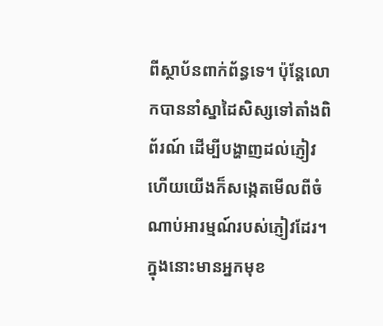ពីស្ថាប័នពាក់ព័ន្ធទេ។ ប៉ុន្តែលោកបាននាំស្នាដៃសិស្សទៅតាំងពិព័រណ៍ ដើម្បីបង្ហាញដល់ភ្ញៀវ ហើយយើងក៏សង្កេតមើលពីចំណាប់អារម្មណ៍របស់ភ្ញៀវដែរ។ ក្នុងនោះមានអ្នកមុខ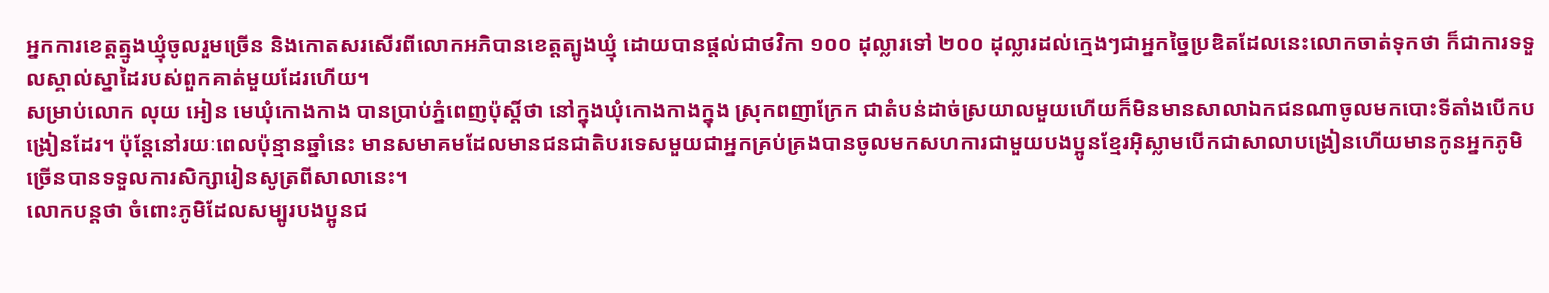អ្នកការខេត្តត្មូងឃ្មុំចូលរួមច្រើន និងកោតសរសើរពីលោកអភិបានខេត្តត្បូងឃ្មុំ ដោយបានផ្តល់ជាថវិកា ១០០ ដុល្លារទៅ ២០០ ដុល្លារដល់ក្មេងៗជាអ្នកច្នៃប្រឌិតដែលនេះលោកចាត់ទុកថា ក៏ជាការទទួលស្គាល់ស្នាដៃរបស់ពួកគាត់មួយដែរហើយ។
សម្រាប់លោក លុយ អៀន មេឃុំកោងកាង បានប្រាប់ភ្នំពេញប៉ុស្តិ៍ថា នៅក្នុងឃុំកោងកាងក្នុង ស្រុកពញាក្រែក ជាតំបន់ដាច់ស្រយាលមួយហើយក៏មិនមានសាលាឯកជនណាចូលមកបោះទីតាំងបើកបង្រៀនដែរ។ ប៉ុន្តែនៅរយៈពេលប៉ុន្មានឆ្នាំនេះ មានសមាគមដែលមានជនជាតិបរទេសមួយជាអ្នកគ្រប់គ្រងបានចូលមកសហការជាមួយបងប្អូនខ្មែរអ៊ិស្លាមបើកជាសាលាបង្រៀនហើយមានកូនអ្នកភូមិច្រើនបានទទួលការសិក្សារៀនសូត្រពីសាលានេះ។
លោកបន្តថា ចំពោះភូមិដែលសម្បូរបងប្អូនជ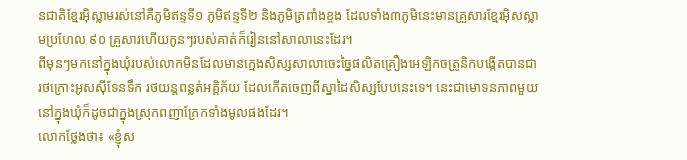នជាតិខ្មែរអ៊ិស្លាមរស់នៅគឺភូមិឥន្ទទី១ ភូមិឥន្ទទី២ និងភូមិត្រពាំងខ្ចង ដែលទាំង៣ភូមិនេះមានគ្រួសារខ្មែរអ៊ិសស្លាមប្រហែល ៩០ គ្រួសារហើយកូនៗរបស់គាត់ក៏រៀននៅសាលានេះដែរ។
ពីមុនៗមកនៅក្នុងឃុំរបស់លោកមិនដែលមានក្មេងសិស្សសាលាចេះច្នៃផលិតគ្រឿងអេឡិកចត្រូនិកបង្កើតបានជារថក្រោះអូសស៊ីទែនទឹក រថយន្តពន្លត់អគ្គិភ័យ ដែលកើតចេញពីស្នាដៃសិស្សបែបនេះទេ។ នេះជាមោទនភាពមួយនៅក្នុងឃុំក៏ដូចជាក្នុងស្រុកពញាក្រែកទាំងមូលផងដែរ។
លោកថ្លែងថា៖ «ខ្ញុំស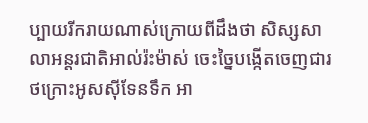ប្បាយរីករាយណាស់ក្រោយពីដឹងថា សិស្សសាលាអន្តរជាតិអាល់រ៉ះម៉ាស់ ចេះច្នៃបង្កើតចេញជារថក្រោះអូសស៊ីទែនទឹក អា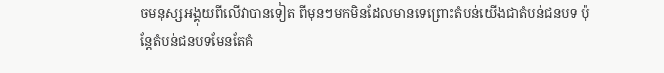ចមនុស្សអង្គុយពីលើវាបានទៀត ពីមុនៗមកមិនដែលមានទេព្រោះតំបន់យើងជាតំបន់ជនបទ ប៉ុន្តែតំបន់ជនបទមែនតែគំ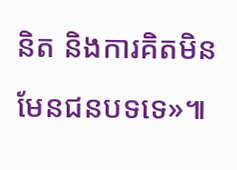និត និងការគិតមិនមែនជនបទទេ»៕